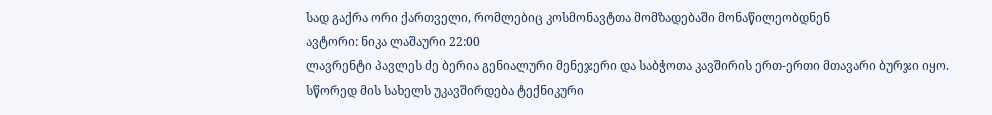სად გაქრა ორი ქართველი, რომლებიც კოსმონავტთა მომზადებაში მონაწილეობდნენ
ავტორი: ნიკა ლაშაური 22:00
ლავრენტი პავლეს ძე ბერია გენიალური მენეჯერი და საბჭოთა კავშირის ერთ-ერთი მთავარი ბურჯი იყო. სწორედ მის სახელს უკავშირდება ტექნიკური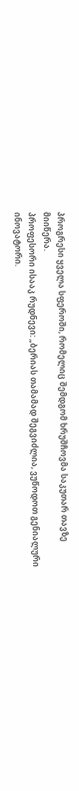პროგრესი ყველა სფეროში, რომელიც შემდგომ ხრუშჩოვმა საკუთარ თავზე მიიწერა.
პროფესორი ისააკ რუდნევი: „ბერიას თამამად შეგვიძლია, ვუწოდოთ გენიალური ინოვატორი.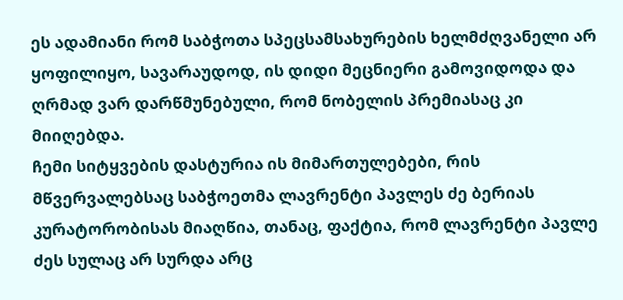ეს ადამიანი რომ საბჭოთა სპეცსამსახურების ხელმძღვანელი არ ყოფილიყო, სავარაუდოდ, ის დიდი მეცნიერი გამოვიდოდა და ღრმად ვარ დარწმუნებული, რომ ნობელის პრემიასაც კი მიიღებდა.
ჩემი სიტყვების დასტურია ის მიმართულებები, რის მწვერვალებსაც საბჭოეთმა ლავრენტი პავლეს ძე ბერიას კურატორობისას მიაღწია, თანაც, ფაქტია, რომ ლავრენტი პავლე ძეს სულაც არ სურდა არც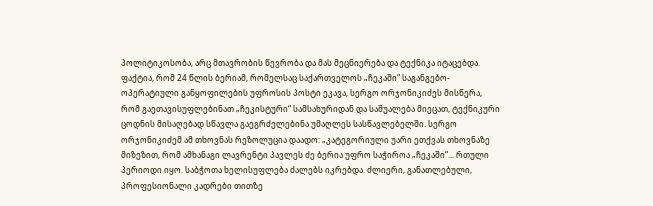პოლიტიკოსობა, არც მთავრობის წევრობა და მას მეცნიერება და ტექნიკა იტაცებდა. ფაქტია, რომ 24 წლის ბერიამ, რომელსაც საქართველოს „ჩეკაში“ საგანგებო-ოპერატიული განყოფილების უფროსის პოსტი ეკავა, სერგო ორჯონიკიძეს მისწერა, რომ გაეთავისუფლებინათ „ჩეკისტური“ სამსახურიდან და საშუალება მიეცათ, ტექნიკური ცოდნის მისაღებად სწავლა გაეგრძელებინა უმაღლეს სასწავლებელში. სერგო ორჯონიკიძემ ამ თხოვნას რეზოლუცია დაადო: „კატეგორიული უარი ეთქვას თხოვნაზე მიზეზით, რომ ამხანაგი ლავრენტი პავლეს ძე ბერია უფრო საჭიროა „ჩეკაში“... რთული პერიოდი იყო. საბჭოთა ხელისუფლება ძალებს იკრებდა. ძლიერი, განათლებული, პროფესიონალი კადრები თითზე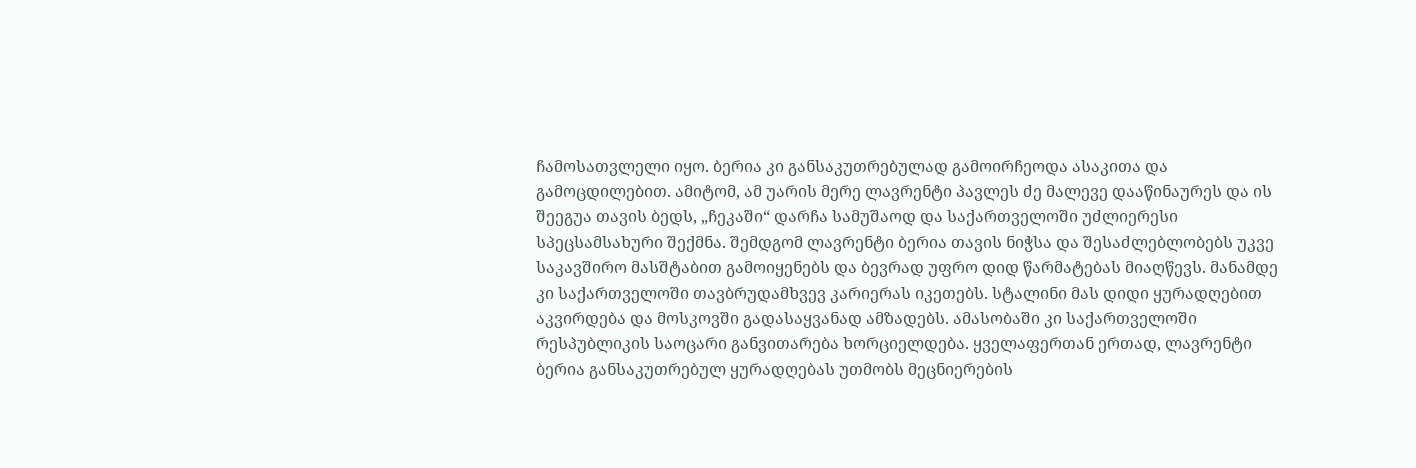ჩამოსათვლელი იყო. ბერია კი განსაკუთრებულად გამოირჩეოდა ასაკითა და გამოცდილებით. ამიტომ, ამ უარის მერე ლავრენტი პავლეს ძე მალევე დააწინაურეს და ის შეეგუა თავის ბედს, „ჩეკაში“ დარჩა სამუშაოდ და საქართველოში უძლიერესი სპეცსამსახური შექმნა. შემდგომ ლავრენტი ბერია თავის ნიჭსა და შესაძლებლობებს უკვე საკავშირო მასშტაბით გამოიყენებს და ბევრად უფრო დიდ წარმატებას მიაღწევს. მანამდე კი საქართველოში თავბრუდამხვევ კარიერას იკეთებს. სტალინი მას დიდი ყურადღებით აკვირდება და მოსკოვში გადასაყვანად ამზადებს. ამასობაში კი საქართველოში რესპუბლიკის საოცარი განვითარება ხორციელდება. ყველაფერთან ერთად, ლავრენტი ბერია განსაკუთრებულ ყურადღებას უთმობს მეცნიერების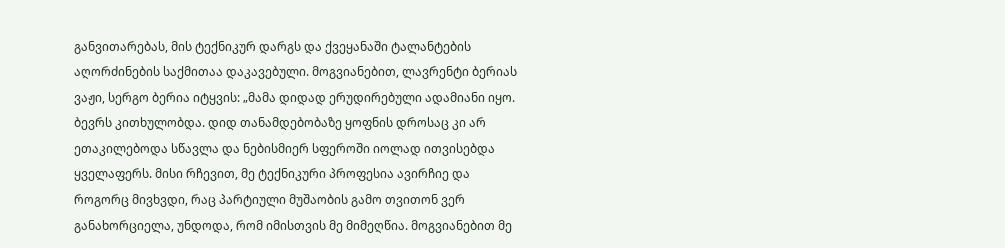განვითარებას, მის ტექნიკურ დარგს და ქვეყანაში ტალანტების აღორძინების საქმითაა დაკავებული. მოგვიანებით, ლავრენტი ბერიას ვაჟი, სერგო ბერია იტყვის: „მამა დიდად ერუდირებული ადამიანი იყო. ბევრს კითხულობდა. დიდ თანამდებობაზე ყოფნის დროსაც კი არ ეთაკილებოდა სწავლა და ნებისმიერ სფეროში იოლად ითვისებდა ყველაფერს. მისი რჩევით, მე ტექნიკური პროფესია ავირჩიე და როგორც მივხვდი, რაც პარტიული მუშაობის გამო თვითონ ვერ განახორციელა, უნდოდა, რომ იმისთვის მე მიმეღწია. მოგვიანებით მე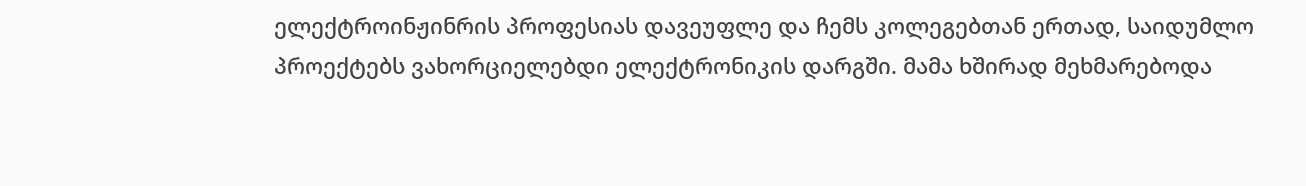ელექტროინჟინრის პროფესიას დავეუფლე და ჩემს კოლეგებთან ერთად, საიდუმლო პროექტებს ვახორციელებდი ელექტრონიკის დარგში. მამა ხშირად მეხმარებოდა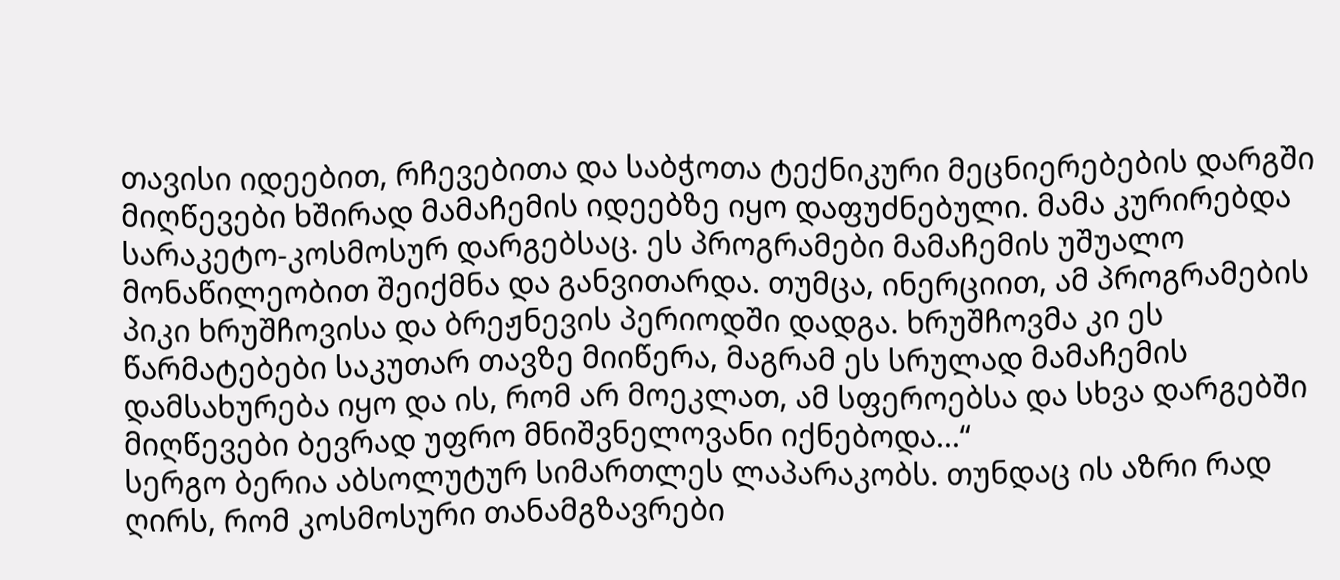თავისი იდეებით, რჩევებითა და საბჭოთა ტექნიკური მეცნიერებების დარგში მიღწევები ხშირად მამაჩემის იდეებზე იყო დაფუძნებული. მამა კურირებდა სარაკეტო-კოსმოსურ დარგებსაც. ეს პროგრამები მამაჩემის უშუალო მონაწილეობით შეიქმნა და განვითარდა. თუმცა, ინერციით, ამ პროგრამების პიკი ხრუშჩოვისა და ბრეჟნევის პერიოდში დადგა. ხრუშჩოვმა კი ეს წარმატებები საკუთარ თავზე მიიწერა, მაგრამ ეს სრულად მამაჩემის დამსახურება იყო და ის, რომ არ მოეკლათ, ამ სფეროებსა და სხვა დარგებში მიღწევები ბევრად უფრო მნიშვნელოვანი იქნებოდა...“
სერგო ბერია აბსოლუტურ სიმართლეს ლაპარაკობს. თუნდაც ის აზრი რად ღირს, რომ კოსმოსური თანამგზავრები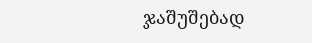ჯაშუშებად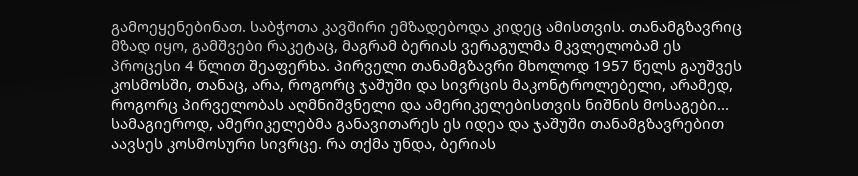გამოეყენებინათ. საბჭოთა კავშირი ემზადებოდა კიდეც ამისთვის. თანამგზავრიც მზად იყო, გამშვები რაკეტაც, მაგრამ ბერიას ვერაგულმა მკვლელობამ ეს პროცესი 4 წლით შეაფერხა. პირველი თანამგზავრი მხოლოდ 1957 წელს გაუშვეს კოსმოსში, თანაც, არა, როგორც ჯაშუში და სივრცის მაკონტროლებელი, არამედ, როგორც პირველობას აღმნიშვნელი და ამერიკელებისთვის ნიშნის მოსაგები... სამაგიეროდ, ამერიკელებმა განავითარეს ეს იდეა და ჯაშუში თანამგზავრებით აავსეს კოსმოსური სივრცე. რა თქმა უნდა, ბერიას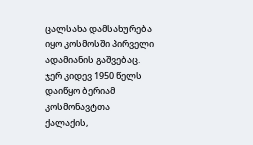ცალსახა დამსახურება იყო კოსმოსში პირველი ადამიანის გაშვებაც. ჯერ კიდევ 1950 წელს დაიწყო ბერიამ კოსმონავტთა ქალაქის,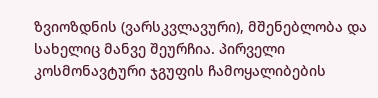ზვიოზდნის (ვარსკვლავური), მშენებლობა და სახელიც მანვე შეურჩია. პირველი კოსმონავტური ჯგუფის ჩამოყალიბების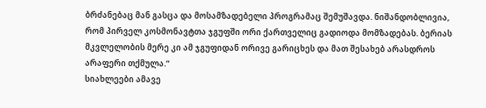ბრძანებაც მან გასცა და მოსამზადებელი პროგრამაც შემუშავდა. ნიშანდობლივია, რომ პირველ კოსმონავტთა ჯგუფში ორი ქართველიც გადიოდა მომზადებას. ბერიას მკვლელობის მერე კი ამ ჯგუფიდან ორივე გარიცხეს და მათ შესახებ არასდროს არაფერი თქმულა.“
სიახლეები ამავე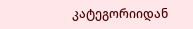კატეგორიიდან